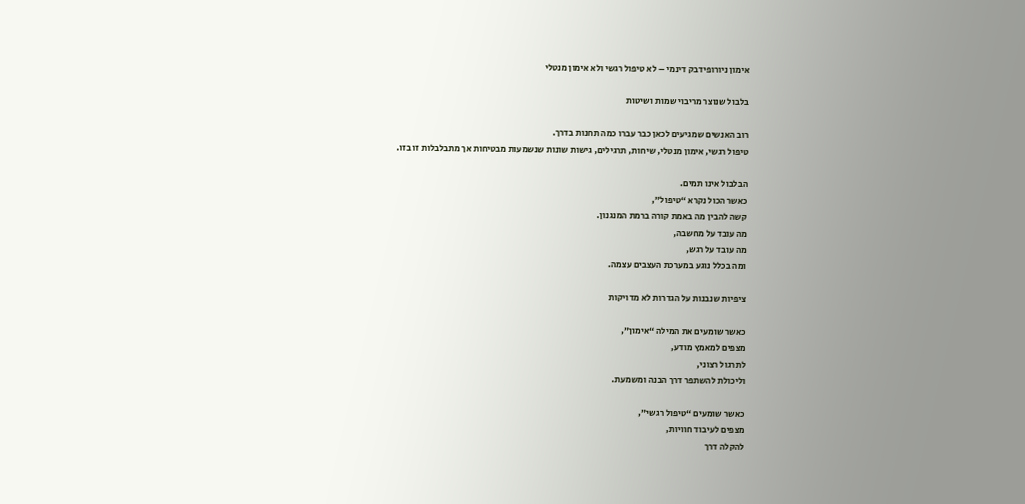אימון ניורופידבק דינמי – לא טיפול רגשי ולא אימון מנטלי

בלבול שנוצר מריבוי שמות ושיטות

רוב האנשים שמגיעים לכאן כבר עברו כמה תחנות בדרך.
טיפול רגשי, אימון מנטלי, שיחות, תרגילים, גישות שונות שנשמעות מבטיחות אך מתבלבלות זו בזו.

הבלבול אינו תמים.
כאשר הכול נקרא “טיפול”,
קשה להבין מה באמת קורה ברמת המנגנון.
מה עובד על מחשבה,
מה עובד על רגש,
ומה בכלל נוגע במערכת העצבים עצמה.

ציפיות שנבנות על הגדרות לא מדויקות

כאשר שומעים את המילה “אימון”,
מצפים למאמץ מודע,
לתרגול רצוני,
וליכולת להשתפר דרך הבנה ומשמעת.

כאשר שומעים “טיפול רגשי”,
מצפים לעיבוד חוויות,
להקלה דרך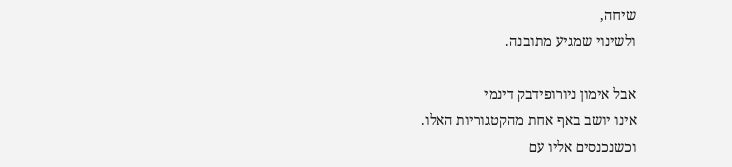שיחה,
ולשינוי שמגיע מתובנה.

אבל אימון ניורופידבק דינמי
אינו יושב באף אחת מהקטגוריות האלו.
וכשנכנסים אליו עם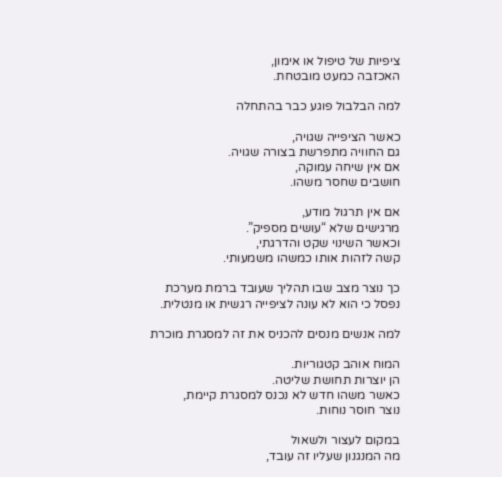ציפיות של טיפול או אימון,
האכזבה כמעט מובטחת.

למה הבלבול פוגע כבר בהתחלה

כאשר הציפייה שגויה,
גם החוויה מתפרשת בצורה שגויה.
אם אין שיחה עמוקה,
חושבים שחסר משהו.

אם אין תרגול מודע,
מרגישים שלא “עושים מספיק”.
וכאשר השינוי שקט והדרגתי,
קשה לזהות אותו כמשהו משמעותי.

כך נוצר מצב שבו תהליך שעובד ברמת מערכת
נפסל כי הוא לא עונה לציפייה רגשית או מנטלית.

למה אנשים מנסים להכניס את זה למסגרת מוכרת

המוח אוהב קטגוריות.
הן יוצרות תחושת שליטה.
כאשר משהו חדש לא נכנס למסגרת קיימת,
נוצר חוסר נוחות.

במקום לעצור ולשאול
מה המנגנון שעליו זה עובד,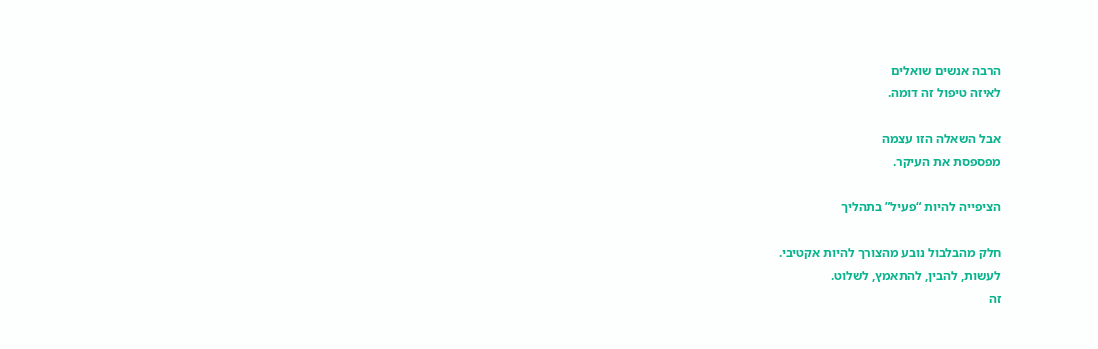הרבה אנשים שואלים
לאיזה טיפול זה דומה.

אבל השאלה הזו עצמה
מפספסת את העיקר.

הציפייה להיות “פעיל” בתהליך

חלק מהבלבול נובע מהצורך להיות אקטיבי.
לעשות, להבין, להתאמץ, לשלוט.
זה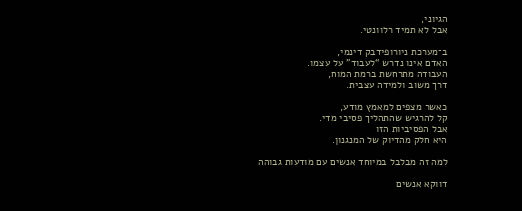הגיוני,
אבל לא תמיד רלוונטי.

ב־מערכת ניורופידבק דינמי,
האדם אינו נדרש “לעבוד” על עצמו.
העבודה מתרחשת ברמת המוח,
דרך משוב ולמידה עצבית.

כאשר מצפים למאמץ מודע,
קל להרגיש שהתהליך פסיבי מדי.
אבל הפסיביות הזו
היא חלק מהדיוק של המנגנון.

למה זה מבלבל במיוחד אנשים עם מודעות גבוהה

דווקא אנשים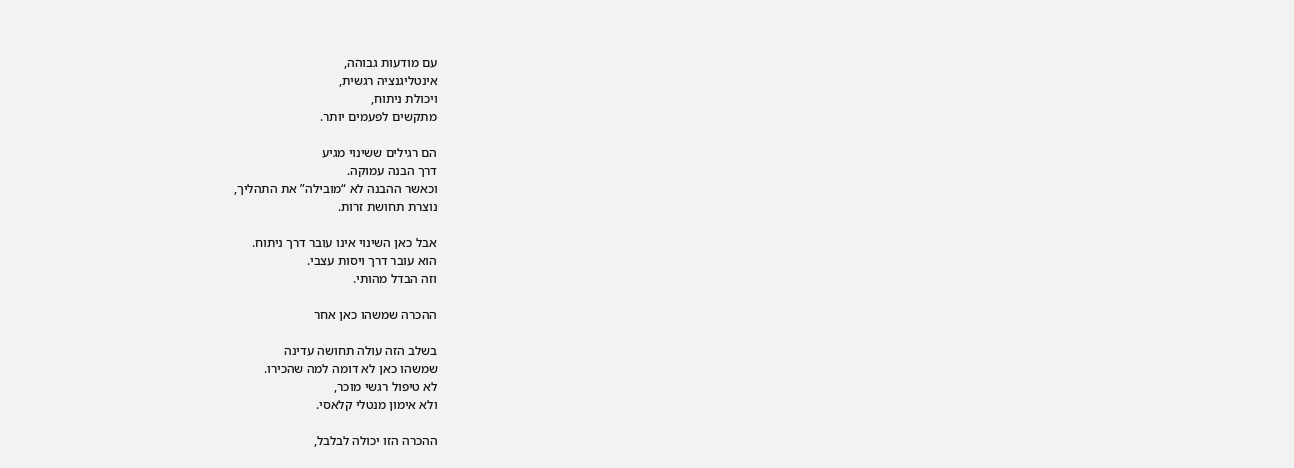עם מודעות גבוהה,
אינטליגנציה רגשית,
ויכולת ניתוח,
מתקשים לפעמים יותר.

הם רגילים ששינוי מגיע
דרך הבנה עמוקה.
וכאשר ההבנה לא “מובילה” את התהליך,
נוצרת תחושת זרות.

אבל כאן השינוי אינו עובר דרך ניתוח.
הוא עובר דרך ויסות עצבי.
וזה הבדל מהותי.

ההכרה שמשהו כאן אחר

בשלב הזה עולה תחושה עדינה
שמשהו כאן לא דומה למה שהכירו.
לא טיפול רגשי מוכר,
ולא אימון מנטלי קלאסי.

ההכרה הזו יכולה לבלבל,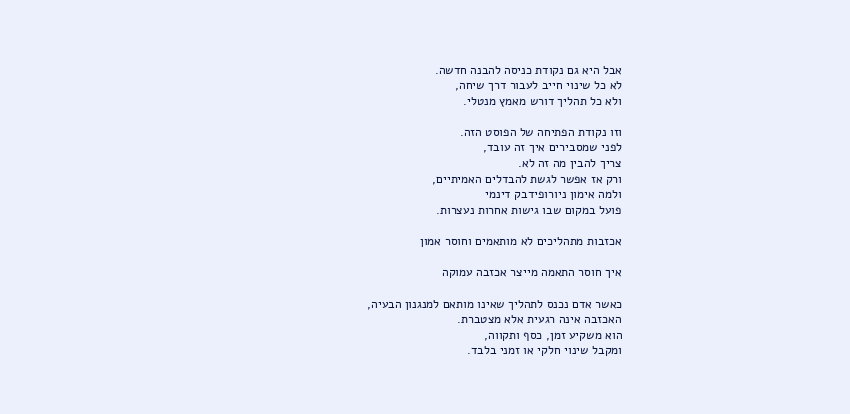אבל היא גם נקודת כניסה להבנה חדשה.
לא כל שינוי חייב לעבור דרך שיחה,
ולא כל תהליך דורש מאמץ מנטלי.

וזו נקודת הפתיחה של הפוסט הזה.
לפני שמסבירים איך זה עובד,
צריך להבין מה זה לא.
ורק אז אפשר לגשת להבדלים האמיתיים,
ולמה אימון ניורופידבק דינמי
פועל במקום שבו גישות אחרות נעצרות.

אכזבות מתהליכים לא מותאמים וחוסר אמון

איך חוסר התאמה מייצר אכזבה עמוקה

כאשר אדם נכנס לתהליך שאינו מותאם למנגנון הבעיה,
האכזבה אינה רגעית אלא מצטברת.
הוא משקיע זמן, כסף ותקווה,
ומקבל שינוי חלקי או זמני בלבד.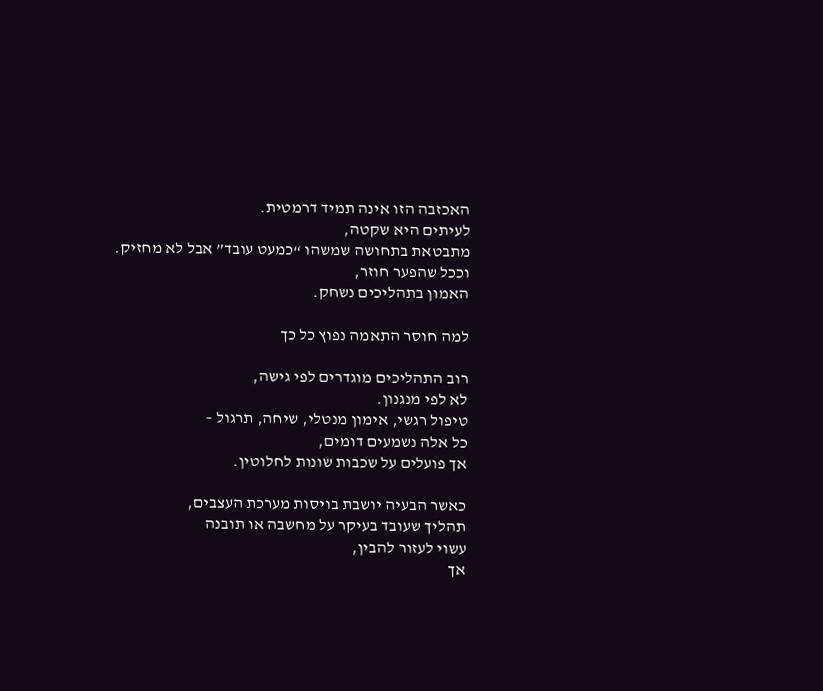האכזבה הזו אינה תמיד דרמטית.
לעיתים היא שקטה,
מתבטאת בתחושה שמשהו “כמעט עובד” אבל לא מחזיק.
וככל שהפער חוזר,
האמון בתהליכים נשחק.

למה חוסר התאמה נפוץ כל כך

רוב התהליכים מוגדרים לפי גישה,
לא לפי מנגנון.
טיפול רגשי, אימון מנטלי, שיחה, תרגול –
כל אלה נשמעים דומים,
אך פועלים על שכבות שונות לחלוטין.

כאשר הבעיה יושבת בויסות מערכת העצבים,
תהליך שעובד בעיקר על מחשבה או תובנה
עשוי לעזור להבין,
אך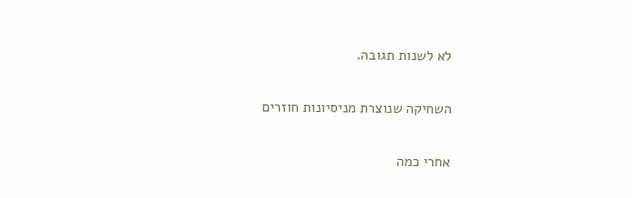לא לשנות תגובה.

השחיקה שנוצרת מניסיונות חוזרים

אחרי כמה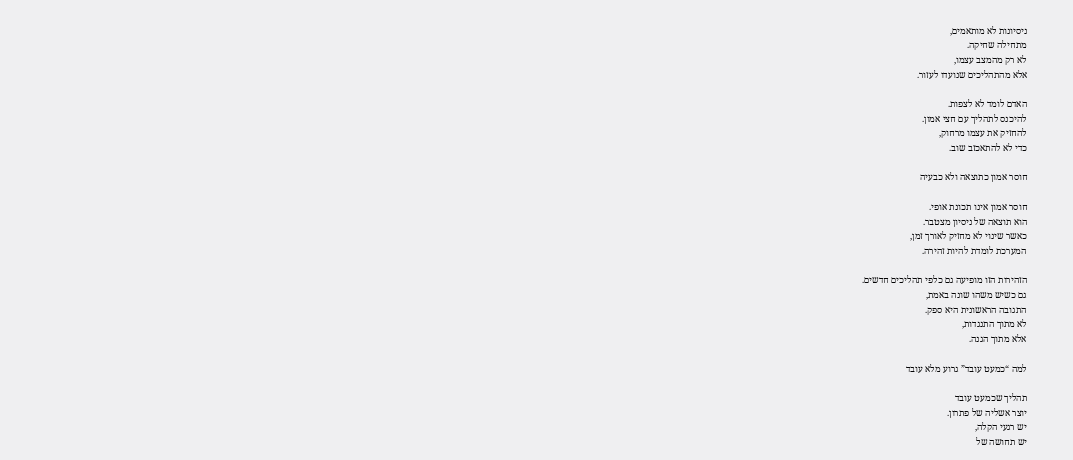ניסיונות לא מותאמים,
מתחילה שחיקה.
לא רק מהמצב עצמו,
אלא מהתהליכים שנועדו לעזור.

האדם לומד לא לצפות.
להיכנס לתהליך עם חצי אמון.
להחזיק את עצמו מרחוק,
כדי לא להתאכזב שוב.

חוסר אמון כתוצאה ולא כבעיה

חוסר אמון אינו תכונת אופי.
הוא תוצאה של ניסיון מצטבר.
כאשר שינוי לא מחזיק לאורך זמן,
המערכת לומדת להיות זהירה.

הזהירות הזו מופיעה גם כלפי תהליכים חדשים.
גם כשיש משהו שונה באמת,
התגובה הראשונית היא ספק.
לא מתוך התנגדות,
אלא מתוך הגנה.

למה “כמעט עובד” גרוע מלא עובד

תהליך שכמעט עובד
יוצר אשליה של פתרון.
יש רגעי הקלה,
יש תחושה של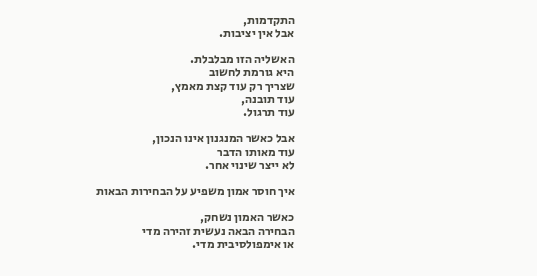התקדמות,
אבל אין יציבות.

האשליה הזו מבלבלת.
היא גורמת לחשוב
שצריך רק עוד קצת מאמץ,
עוד תובנה,
עוד תרגול.

אבל כאשר המנגנון אינו הנכון,
עוד מאותו הדבר
לא ייצר שינוי אחר.

איך חוסר אמון משפיע על הבחירות הבאות

כאשר האמון נשחק,
הבחירה הבאה נעשית זהירה מדי
או אימפולסיבית מדי.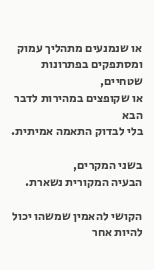או שנמנעים מתהליך עמוק
ומסתפקים בפתרונות שטחיים,
או שקופצים במהירות לדבר הבא
בלי לבדוק התאמה אמיתית.

בשני המקרים,
הבעיה המקורית נשארת.

הקושי להאמין שמשהו יכול להיות אחר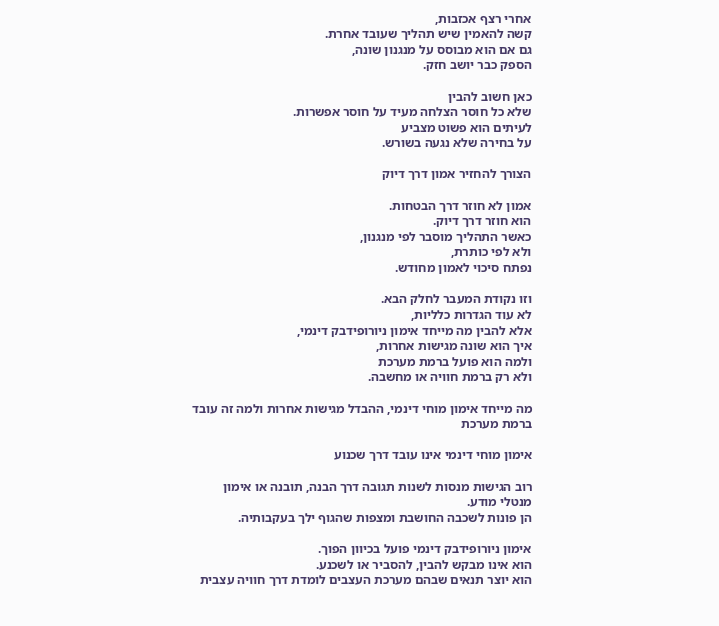אחרי רצף אכזבות,
קשה להאמין שיש תהליך שעובד אחרת.
גם אם הוא מבוסס על מנגנון שונה,
הספק כבר יושב חזק.

כאן חשוב להבין
שלא כל חוסר הצלחה מעיד על חוסר אפשרות.
לעיתים הוא פשוט מצביע
על בחירה שלא נגעה בשורש.

הצורך להחזיר אמון דרך דיוק

אמון לא חוזר דרך הבטחות.
הוא חוזר דרך דיוק.
כאשר התהליך מוסבר לפי מנגנון,
ולא לפי כותרת,
נפתח סיכוי לאמון מחודש.

וזו נקודת המעבר לחלק הבא.
לא עוד הגדרות כלליות,
אלא להבין מה מייחד אימון ניורופידבק דינמי,
איך הוא שונה מגישות אחרות,
ולמה הוא פועל ברמת מערכת
ולא רק ברמת חוויה או מחשבה.

מה מייחד אימון מוחי דינמי, ההבדל מגישות אחרות ולמה זה עובד ברמת מערכת

אימון מוחי דינמי אינו עובד דרך שכנוע

רוב הגישות מנסות לשנות תגובה דרך הבנה, תובנה או אימון מנטלי מודע.
הן פונות לשכבה החושבת ומצפות שהגוף ילך בעקבותיה.

אימון ניורופידבק דינמי פועל בכיוון הפוך.
הוא אינו מבקש להבין, להסביר או לשכנע.
הוא יוצר תנאים שבהם מערכת העצבים לומדת דרך חוויה עצבית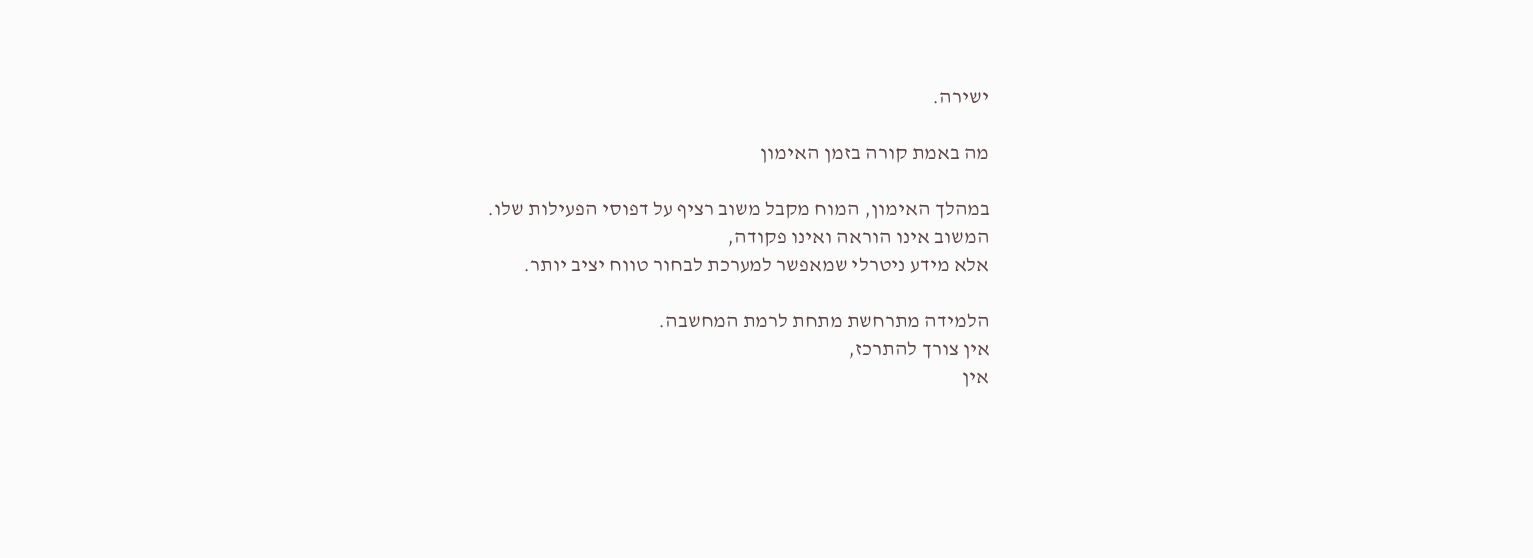ישירה.

מה באמת קורה בזמן האימון

במהלך האימון, המוח מקבל משוב רציף על דפוסי הפעילות שלו.
המשוב אינו הוראה ואינו פקודה,
אלא מידע ניטרלי שמאפשר למערכת לבחור טווח יציב יותר.

הלמידה מתרחשת מתחת לרמת המחשבה.
אין צורך להתרכז,
אין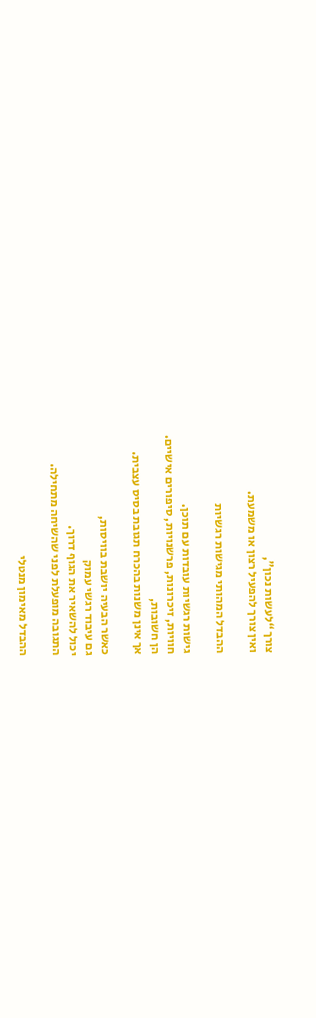צורך “לעשות נכון”,
ואין צורך להפעיל רצון או משמעת.

ההבדל המהותי מגישות רגשיות

גישות רגשיות עובדות עם תוכן.
חוויות, זיכרונות, פרשנויות, סיפורים אישיים.
הן חשובות,
אך אינן משנות בהכרח תגובת בסיס עצבית.

כאשר הבעיה יושבת בוויסות,
גם עיבוד רגשי עמוק
יכול להשאיר את הגוף דרוך.
התגובה מופעלת לפני שהשיחה מתחילה.

ההבדל מאימון מנטלי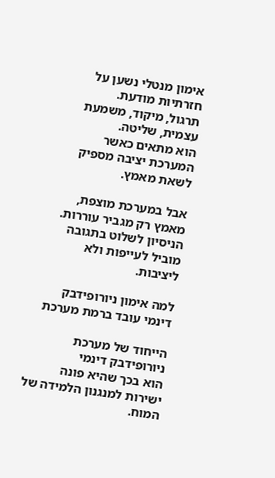אימון מנטלי נשען על חזרתיות מודעת.
תרגול, מיקוד, משמעת עצמית, שליטה.
הוא מתאים כאשר המערכת יציבה מספיק לשאת מאמץ.

אבל במערכת מוצפת,
מאמץ רק מגביר עוררות.
הניסיון לשלוט בתגובה
מוביל לעייפות ולא ליציבות.

למה אימון ניורופידבק דינמי עובד ברמת מערכת

הייחוד של מערכת ניורופידבק דינמי
הוא בכך שהיא פונה ישירות למנגנון הלמידה של המוח.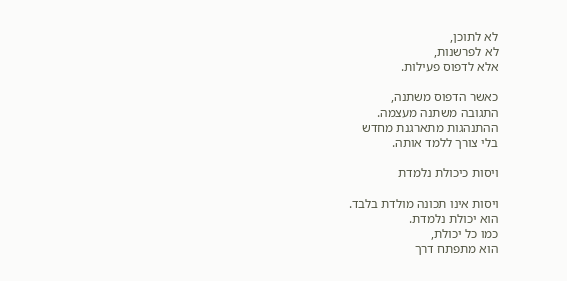לא לתוכן,
לא לפרשנות,
אלא לדפוס פעילות.

כאשר הדפוס משתנה,
התגובה משתנה מעצמה.
ההתנהגות מתארגנת מחדש
בלי צורך ללמד אותה.

ויסות כיכולת נלמדת

ויסות אינו תכונה מולדת בלבד.
הוא יכולת נלמדת.
כמו כל יכולת,
הוא מתפתח דרך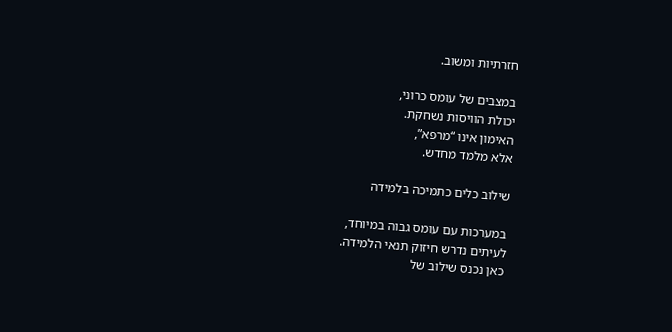חזרתיות ומשוב.

במצבים של עומס כרוני,
יכולת הוויסות נשחקת.
האימון אינו “מרפא”,
אלא מלמד מחדש.

שילוב כלים כתמיכה בלמידה

במערכות עם עומס גבוה במיוחד,
לעיתים נדרש חיזוק תנאי הלמידה.
כאן נכנס שילוב של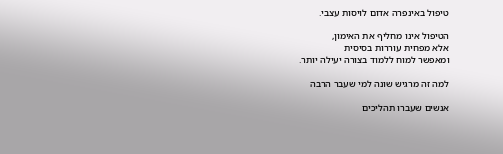טיפול באינפרה אדום לויסות עצבי.

הטיפול אינו מחליף את האימון,
אלא מפחית עוררות בסיסית
ומאפשר למוח ללמוד בצורה יעילה יותר.

למה זה מרגיש שונה למי שעבר הרבה

אנשים שעברו תהליכים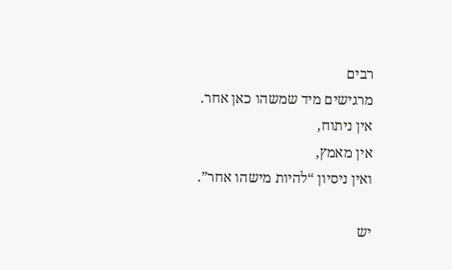רבים
מרגישים מיד שמשהו כאן אחר.
אין ניתוח,
אין מאמץ,
ואין ניסיון “להיות מישהו אחר”.

יש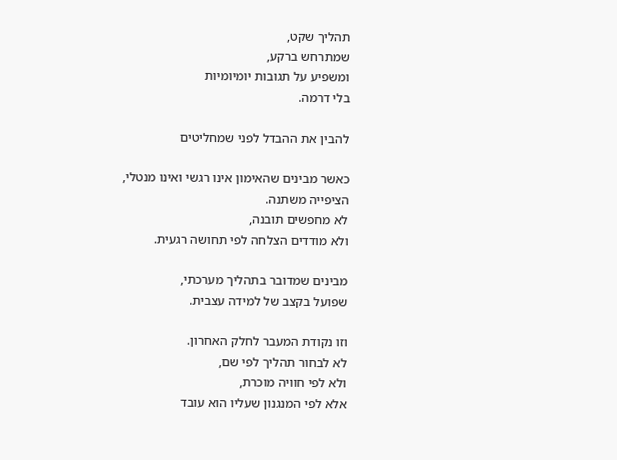תהליך שקט,
שמתרחש ברקע,
ומשפיע על תגובות יומיומיות
בלי דרמה.

להבין את ההבדל לפני שמחליטים

כאשר מבינים שהאימון אינו רגשי ואינו מנטלי,
הציפייה משתנה.
לא מחפשים תובנה,
ולא מודדים הצלחה לפי תחושה רגעית.

מבינים שמדובר בתהליך מערכתי,
שפועל בקצב של למידה עצבית.

וזו נקודת המעבר לחלק האחרון.
לא לבחור תהליך לפי שם,
ולא לפי חוויה מוכרת,
אלא לפי המנגנון שעליו הוא עובד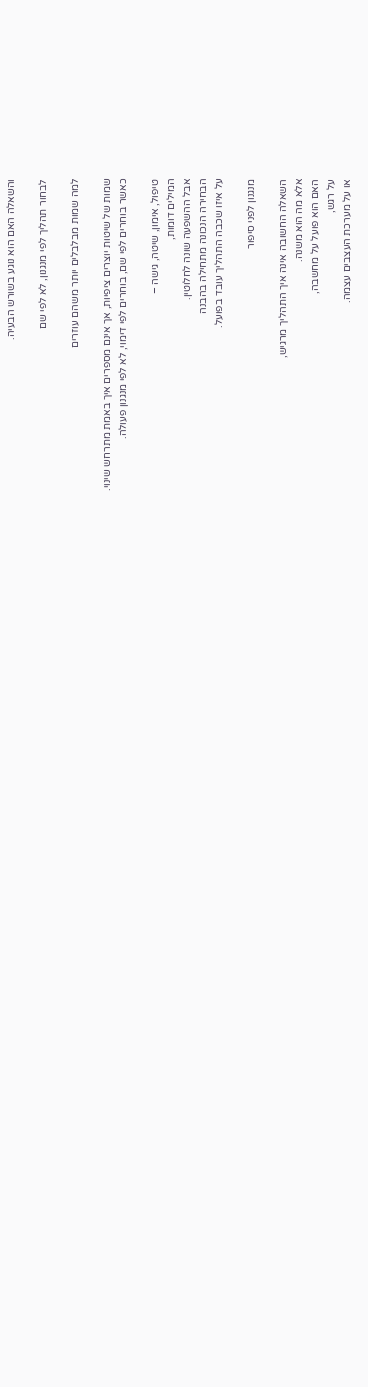והשאלה האם הוא נוגע בשורש הבעיה.

לבחור תהליך לפי מנגנון, לא לפי שם

למה שמות מבלבלים יותר משהם עוזרים

שמות של שיטות יוצרים ציפיות, אך אינם מספרים איך באמת מתרחש שינוי.
כאשר בוחרים לפי שם, בוחרים לפי דימוי, לא לפי מנגנון פעולה.

טיפול, אימון, שיטה, גישה –
המילים דומות,
אבל ההשפעה שונה לחלוטין.
הבחירה הנכונה מתחילה בהבנה
על איזו שכבה התהליך עובד בפועל.

מנגנון לפני סיפור

השאלה החשובה אינה איך התהליך מרגיש,
אלא מה הוא משנה.
האם הוא פועל על מחשבה,
על רגש,
או על מערכת העצבים עצמה.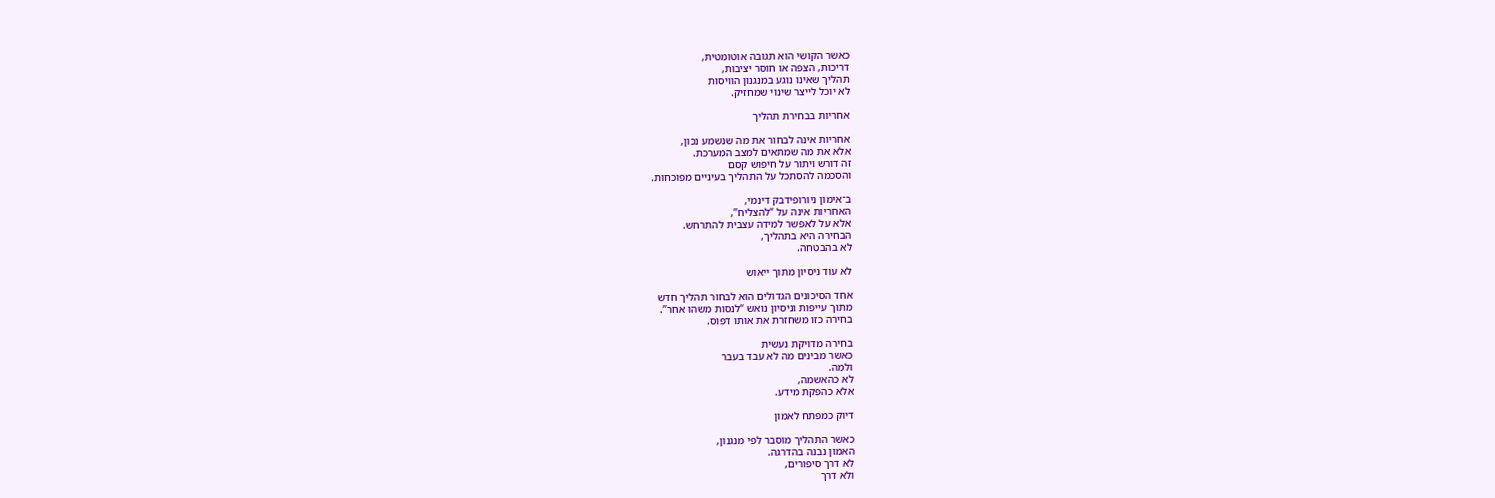כאשר הקושי הוא תגובה אוטומטית,
דריכות, הצפה או חוסר יציבות,
תהליך שאינו נוגע במנגנון הוויסות
לא יוכל לייצר שינוי שמחזיק.

אחריות בבחירת תהליך

אחריות אינה לבחור את מה שנשמע נכון,
אלא את מה שמתאים למצב המערכת.
זה דורש ויתור על חיפוש קסם
והסכמה להסתכל על התהליך בעיניים מפוכחות.

ב־אימון ניורופידבק דינמי,
האחריות אינה על “להצליח”,
אלא על לאפשר למידה עצבית להתרחש.
הבחירה היא בתהליך,
לא בהבטחה.

לא עוד ניסיון מתוך ייאוש

אחד הסיכונים הגדולים הוא לבחור תהליך חדש
מתוך עייפות וניסיון נואש “לנסות משהו אחר”.
בחירה כזו משחזרת את אותו דפוס.

בחירה מדויקת נעשית
כאשר מבינים מה לא עבד בעבר
ולמה.
לא כהאשמה,
אלא כהפקת מידע.

דיוק כמפתח לאמון

כאשר התהליך מוסבר לפי מנגנון,
האמון נבנה בהדרגה.
לא דרך סיפורים,
ולא דרך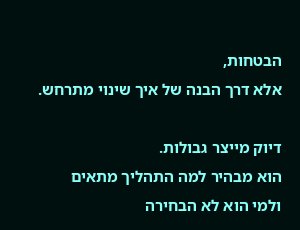הבטחות,
אלא דרך הבנה של איך שינוי מתרחש.

דיוק מייצר גבולות.
הוא מבהיר למה התהליך מתאים
ולמי הוא לא הבחירה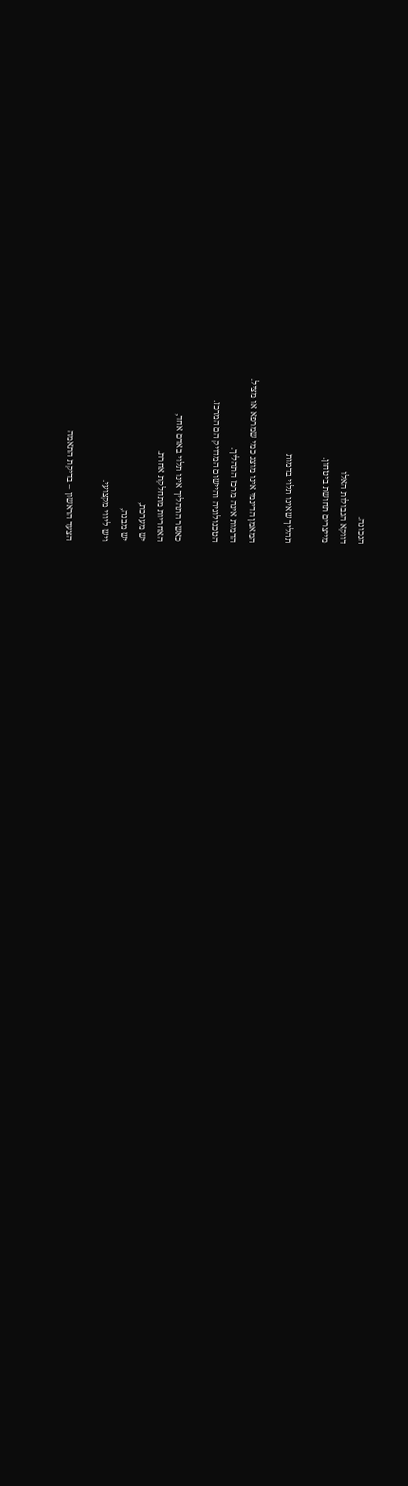הנכונה.
דווקא הגבולות האלו
מייצרים תחושת ביטחון.

תהליך שאינו תלוי בדמות

המאמן הדינמי אינו מוצג כמי שמרפא או מציל.
הדמות אינה מרכז התהליך.
הטכנולוגיה והיישום המדויק הם המרכז.

כאשר התהליך אינו תלוי באדם אחד,
האחריות מתחלקת אחרת.
יש מערכת,
יש מבנה,
ויש ליווי מקצועי.

הצעד הראשון – בדיקת התאמה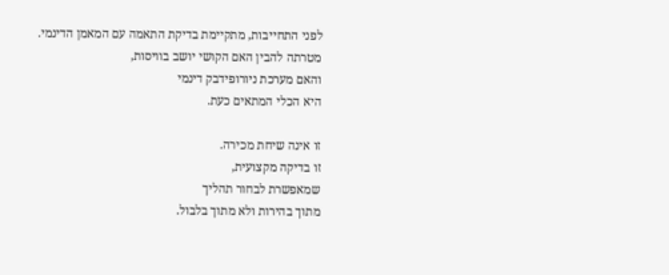לפני התחייבות, מתקיימת בדיקת התאמה עם המאמן הדינמי.
מטרתה להבין האם הקושי יושב בוויסות,
והאם מערכת ניורופידבק דינמי
היא הכלי המתאים כעת.

זו אינה שיחת מכירה.
זו בדיקה מקצועית,
שמאפשרת לבחור תהליך
מתוך בהירות ולא מתוך בלבול.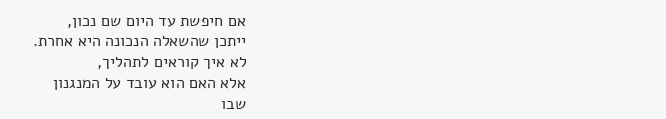אם חיפשת עד היום שם נכון,
ייתכן שהשאלה הנכונה היא אחרת.
לא איך קוראים לתהליך,
אלא האם הוא עובד על המנגנון
שבו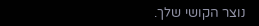נוצר הקושי שלך.